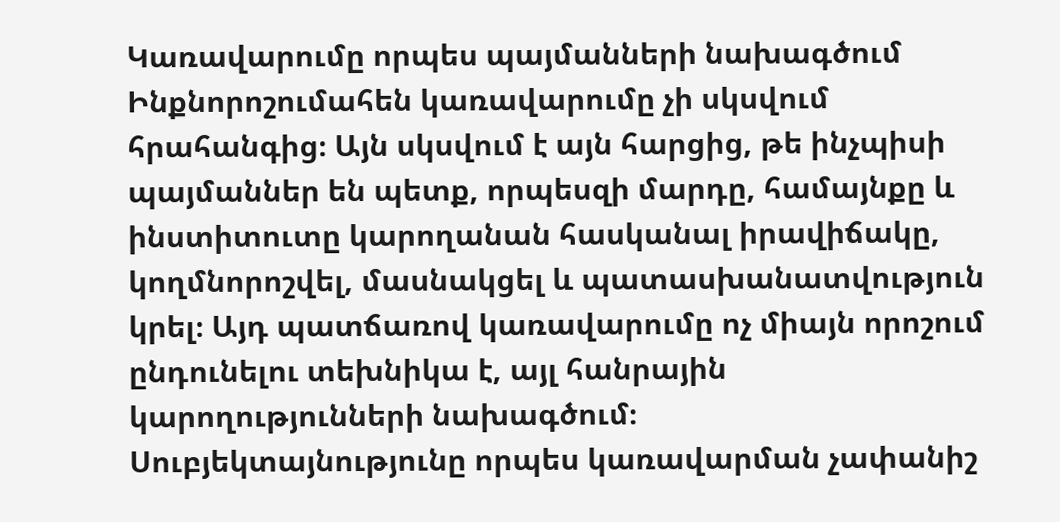Կառավարումը որպես պայմանների նախագծում
Ինքնորոշումահեն կառավարումը չի սկսվում հրահանգից։ Այն սկսվում է այն հարցից, թե ինչպիսի պայմաններ են պետք, որպեսզի մարդը, համայնքը և ինստիտուտը կարողանան հասկանալ իրավիճակը, կողմնորոշվել, մասնակցել և պատասխանատվություն կրել։ Այդ պատճառով կառավարումը ոչ միայն որոշում ընդունելու տեխնիկա է, այլ հանրային կարողությունների նախագծում։
Սուբյեկտայնությունը որպես կառավարման չափանիշ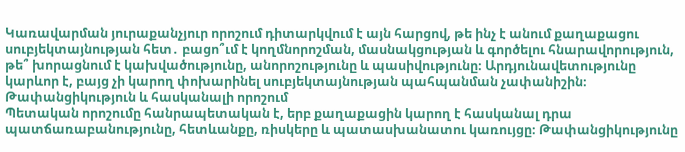Կառավարման յուրաքանչյուր որոշում դիտարկվում է այն հարցով, թե ինչ է անում քաղաքացու սուբյեկտայնության հետ․ բացո՞ւմ է կողմնորոշման, մասնակցության և գործելու հնարավորություն, թե՞ խորացնում է կախվածությունը, անորոշությունը և պասիվությունը։ Արդյունավետությունը կարևոր է, բայց չի կարող փոխարինել սուբյեկտայնության պահպանման չափանիշին։
Թափանցիկություն և հասկանալի որոշում
Պետական որոշումը հանրապետական է, երբ քաղաքացին կարող է հասկանալ դրա պատճառաբանությունը, հետևանքը, ռիսկերը և պատասխանատու կառույցը։ Թափանցիկությունը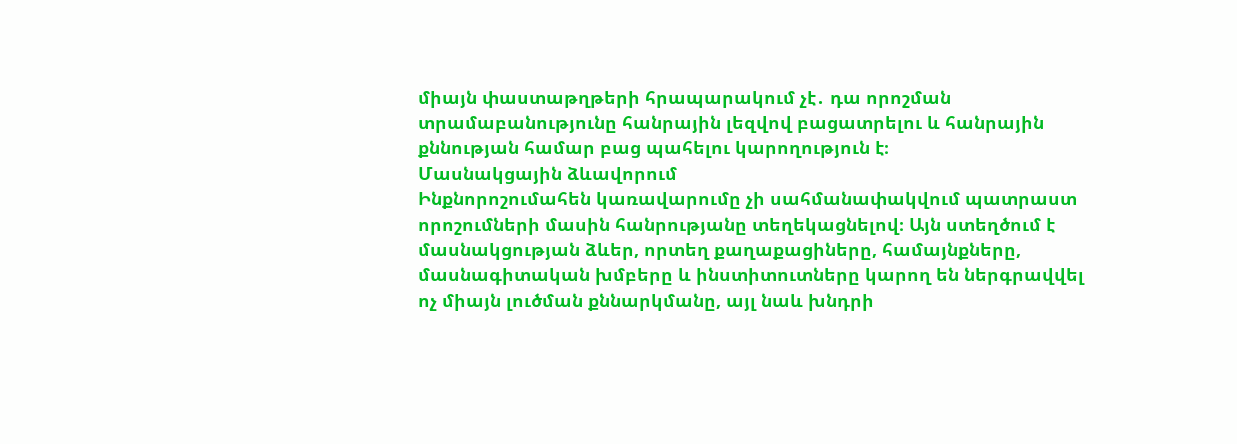միայն փաստաթղթերի հրապարակում չէ․ դա որոշման տրամաբանությունը հանրային լեզվով բացատրելու և հանրային քննության համար բաց պահելու կարողություն է։
Մասնակցային ձևավորում
Ինքնորոշումահեն կառավարումը չի սահմանափակվում պատրաստ որոշումների մասին հանրությանը տեղեկացնելով։ Այն ստեղծում է մասնակցության ձևեր, որտեղ քաղաքացիները, համայնքները, մասնագիտական խմբերը և ինստիտուտները կարող են ներգրավվել ոչ միայն լուծման քննարկմանը, այլ նաև խնդրի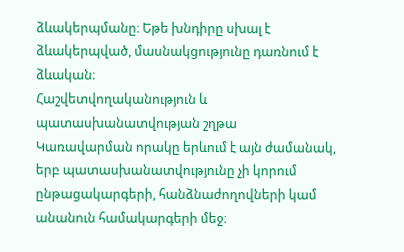ձևակերպմանը։ Եթե խնդիրը սխալ է ձևակերպված, մասնակցությունը դառնում է ձևական։
Հաշվետվողականություն և պատասխանատվության շղթա
Կառավարման որակը երևում է այն ժամանակ, երբ պատասխանատվությունը չի կորում ընթացակարգերի, հանձնաժողովների կամ անանուն համակարգերի մեջ։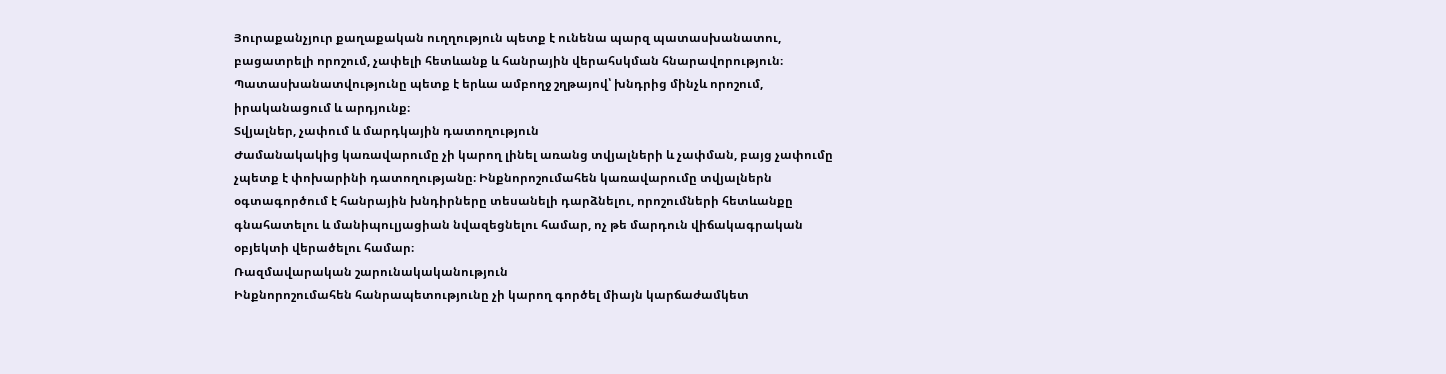Յուրաքանչյուր քաղաքական ուղղություն պետք է ունենա պարզ պատասխանատու, բացատրելի որոշում, չափելի հետևանք և հանրային վերահսկման հնարավորություն։ Պատասխանատվությունը պետք է երևա ամբողջ շղթայով՝ խնդրից մինչև որոշում, իրականացում և արդյունք։
Տվյալներ, չափում և մարդկային դատողություն
Ժամանակակից կառավարումը չի կարող լինել առանց տվյալների և չափման, բայց չափումը չպետք է փոխարինի դատողությանը։ Ինքնորոշումահեն կառավարումը տվյալներն օգտագործում է հանրային խնդիրները տեսանելի դարձնելու, որոշումների հետևանքը գնահատելու և մանիպուլյացիան նվազեցնելու համար, ոչ թե մարդուն վիճակագրական օբյեկտի վերածելու համար։
Ռազմավարական շարունակականություն
Ինքնորոշումահեն հանրապետությունը չի կարող գործել միայն կարճաժամկետ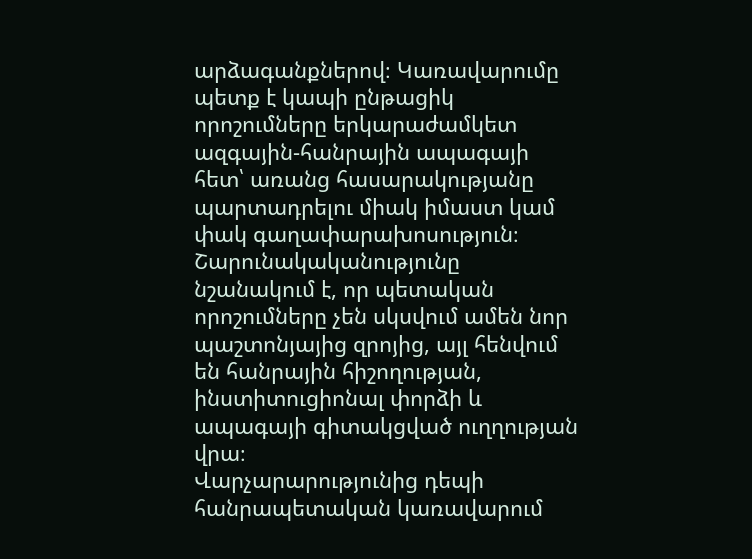արձագանքներով։ Կառավարումը պետք է կապի ընթացիկ որոշումները երկարաժամկետ ազգային-հանրային ապագայի հետ՝ առանց հասարակությանը պարտադրելու միակ իմաստ կամ փակ գաղափարախոսություն։ Շարունակականությունը նշանակում է, որ պետական որոշումները չեն սկսվում ամեն նոր պաշտոնյայից զրոյից, այլ հենվում են հանրային հիշողության, ինստիտուցիոնալ փորձի և ապագայի գիտակցված ուղղության վրա։
Վարչարարությունից դեպի հանրապետական կառավարում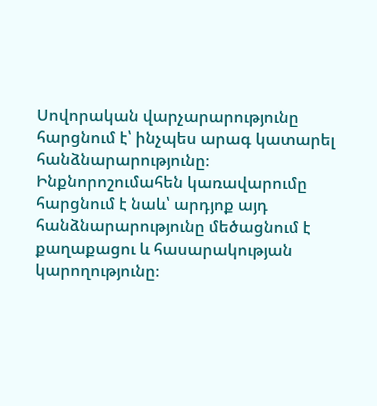Սովորական վարչարարությունը հարցնում է՝ ինչպես արագ կատարել հանձնարարությունը։ Ինքնորոշումահեն կառավարումը հարցնում է նաև՝ արդյոք այդ հանձնարարությունը մեծացնում է քաղաքացու և հասարակության կարողությունը։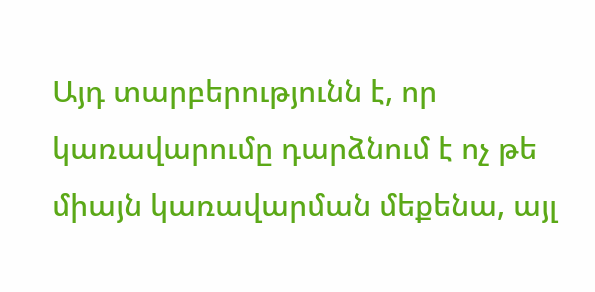Այդ տարբերությունն է, որ կառավարումը դարձնում է ոչ թե միայն կառավարման մեքենա, այլ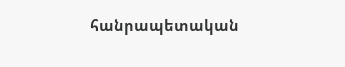հանրապետական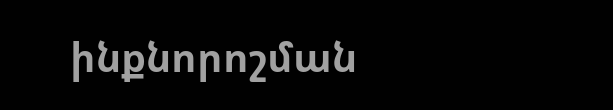ինքնորոշման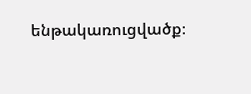ենթակառուցվածք։